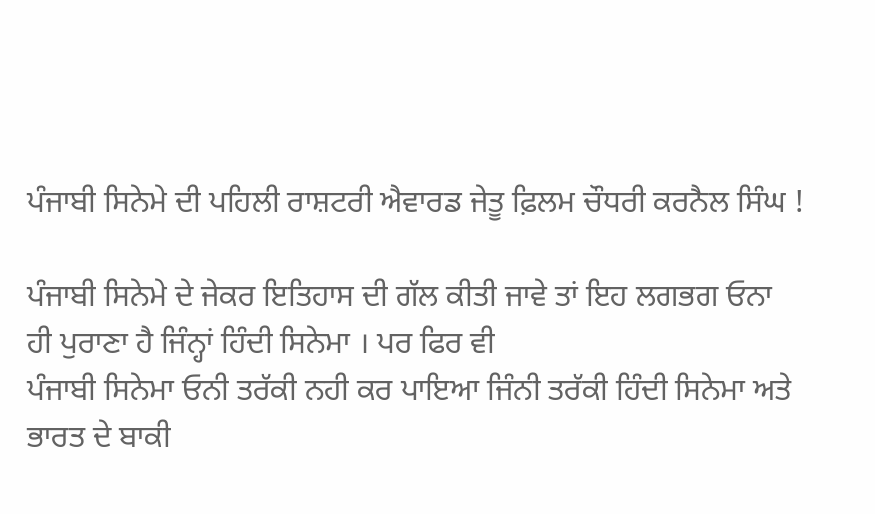ਪੰਜਾਬੀ ਸਿਨੇਮੇ ਦੀ ਪਹਿਲੀ ਰਾਸ਼ਟਰੀ ਐਵਾਰਡ ਜੇਤੂ ਫ਼ਿਲਮ ਚੌਧਰੀ ਕਰਨੈਲ ਸਿੰਘ !

ਪੰਜਾਬੀ ਸਿਨੇਮੇ ਦੇ ਜੇਕਰ ਇਤਿਹਾਸ ਦੀ ਗੱਲ ਕੀਤੀ ਜਾਵੇ ਤਾਂ ਇਹ ਲਗਭਗ ਓਨਾ ਹੀ ਪੁਰਾਣਾ ਹੈ ਜਿੰਨ੍ਹਾਂ ਹਿੰਦੀ ਸਿਨੇਮਾ । ਪਰ ਫਿਰ ਵੀ
ਪੰਜਾਬੀ ਸਿਨੇਮਾ ਓਨੀ ਤਰੱਕੀ ਨਹੀ ਕਰ ਪਾਇਆ ਜਿੰਨੀ ਤਰੱਕੀ ਹਿੰਦੀ ਸਿਨੇਮਾ ਅਤੇ ਭਾਰਤ ਦੇ ਬਾਕੀ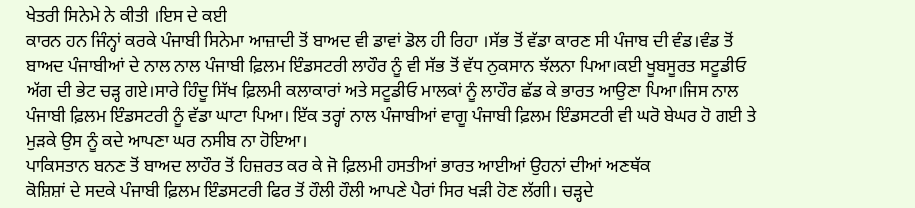ਖੇਤਰੀ ਸਿਨੇਮੇ ਨੇ ਕੀਤੀ ।ਇਸ ਦੇ ਕਈ
ਕਾਰਨ ਹਨ ਜਿੰਨ੍ਹਾਂ ਕਰਕੇ ਪੰਜਾਬੀ ਸਿਨੇਮਾ ਆਜ਼ਾਦੀ ਤੋਂ ਬਾਅਦ ਵੀ ਡਾਵਾਂ ਡੋਲ ਹੀ ਰਿਹਾ ।ਸੱਭ ਤੋਂ ਵੱਡਾ ਕਾਰਣ ਸੀ ਪੰਜਾਬ ਦੀ ਵੰਡ।ਵੰਡ ਤੋਂ
ਬਾਅਦ ਪੰਜਾਬੀਆਂ ਦੇ ਨਾਲ ਨਾਲ ਪੰਜਾਬੀ ਫ਼ਿਲਮ ਇੰਡਸਟਰੀ ਲਾਹੌਰ ਨੂੰ ਵੀ ਸੱਭ ਤੋਂ ਵੱਧ ਨੁਕਸਾਨ ਝੱਲਨਾ ਪਿਆ।ਕਈ ਖੂਬਸੂਰਤ ਸਟੂਡੀਓ
ਅੱਗ ਦੀ ਭੇਟ ਚੜ੍ਹ ਗਏ।ਸਾਰੇ ਹਿੰਦੂ ਸਿੱਖ ਫ਼ਿਲਮੀ ਕਲਾਕਾਰਾਂ ਅਤੇ ਸਟੂਡੀਓ ਮਾਲਕਾਂ ਨੂੰ ਲਾਹੌਰ ਛੱਡ ਕੇ ਭਾਰਤ ਆਉਣਾ ਪਿਆ।ਜਿਸ ਨਾਲ
ਪੰਜਾਬੀ ਫ਼ਿਲਮ ਇੰਡਸਟਰੀ ਨੂੰ ਵੱਡਾ ਘਾਟਾ ਪਿਆ। ਇੱਕ ਤਰ੍ਹਾਂ ਨਾਲ ਪੰਜਾਬੀਆਂ ਵਾਗੂ ਪੰਜਾਬੀ ਫ਼ਿਲਮ ਇੰਡਸਟਰੀ ਵੀ ਘਰੋ ਬੇਘਰ ਹੋ ਗਈ ਤੇ
ਮੁੜਕੇ ਉਸ ਨੂੰ ਕਦੇ ਆਪਣਾ ਘਰ ਨਸੀਬ ਨਾ ਹੋਇਆ।
ਪਾਕਿਸਤਾਨ ਬਨਣ ਤੋਂ ਬਾਅਦ ਲਾਹੌਰ ਤੋਂ ਹਿਜ਼ਰਤ ਕਰ ਕੇ ਜੋ ਫ਼ਿਲਮੀ ਹਸਤੀਆਂ ਭਾਰਤ ਆਈਆਂ ਉਹਨਾਂ ਦੀਆਂ ਅਣਥੱਕ
ਕੋਸ਼ਿਸ਼ਾਂ ਦੇ ਸਦਕੇ ਪੰਜਾਬੀ ਫ਼ਿਲਮ ਇੰਡਸਟਰੀ ਫਿਰ ਤੋਂ ਹੌਲੀ ਹੌਲੀ ਆਪਣੇ ਪੈਰਾਂ ਸਿਰ ਖੜੀ ਹੋਣ ਲੱਗੀ। ਚੜ੍ਹਦੇ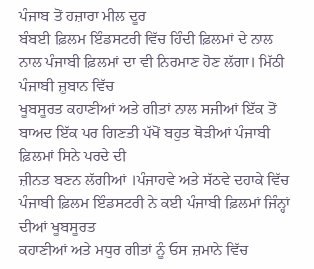ਪੰਜਾਬ ਤੋਂ ਹਜ਼ਾਰਾ ਮੀਲ ਦੂਰ
ਬੰਬਈ ਫ਼ਿਲਮ ਇੰਡਸਟਰੀ ਵਿੱਚ ਹਿੰਦੀ ਫ਼ਿਲਮਾਂ ਦੇ ਨਾਲ ਨਾਲ ਪੰਜਾਬੀ ਫ਼ਿਲਮਾਂ ਦਾ ਵੀ ਨਿਰਮਾਣ ਹੋਣ ਲੱਗਾ। ਮਿੱਠੀ ਪੰਜਾਬੀ ਜ਼ੁਬਾਨ ਵਿੱਚ
ਖੂਬਸੂਰਤ ਕਹਾਣੀਆਂ ਅਤੇ ਗੀਤਾਂ ਨਾਲ ਸਜੀਆਂ ਇੱਕ ਤੋਂ ਬਾਅਦ ਇੱਕ ਪਰ ਗਿਣਤੀ ਪੱਖੋਂ ਬਹੁਤ ਥੋੜੀਆਂ ਪੰਜਾਬੀ ਫ਼ਿਲਮਾਂ ਸਿਨੇ ਪਰਦੇ ਦੀ
ਜ਼ੀਨਤ ਬਣਨ ਲੱਗੀਆਂ ।ਪੰਜਾਹਵੇ ਅਤੇ ਸੱਠਵੇ ਦਹਾਕੇ ਵਿੱਚ ਪੰਜਾਬੀ ਫ਼ਿਲਮ ਇੰਡਸਟਰੀ ਨੇ ਕਈ ਪੰਜਾਬੀ ਫ਼ਿਲਮਾਂ ਜਿੰਨ੍ਹਾਂ ਦੀਆਂ ਖੂਬਸੂਰਤ
ਕਹਾਣੀਆਂ ਅਤੇ ਮਧੁਰ ਗੀਤਾਂ ਨੂੰ ਓਸ ਜ਼ਮਾਨੇ ਵਿੱਚ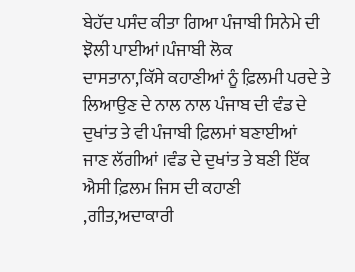ਬੇਹੱਦ ਪਸੰਦ ਕੀਤਾ ਗਿਆ ਪੰਜਾਬੀ ਸਿਨੇਮੇ ਦੀ ਝੋਲੀ ਪਾਈਆਂ।ਪੰਜਾਬੀ ਲੋਕ
ਦਾਸਤਾਨਾ,ਕਿੱਸੇ ਕਹਾਣੀਆਂ ਨੂੰ ਫ਼ਿਲਮੀ ਪਰਦੇ ਤੇ ਲਿਆਉਣ ਦੇ ਨਾਲ ਨਾਲ ਪੰਜਾਬ ਦੀ ਵੰਡ ਦੇ ਦੁਖਾਂਤ ਤੇ ਵੀ ਪੰਜਾਬੀ ਫ਼ਿਲਮਾਂ ਬਣਾਈਆਂ
ਜਾਣ ਲੱਗੀਆਂ ।ਵੰਡ ਦੇ ਦੁਖਾਂਤ ਤੇ ਬਣੀ ਇੱਕ ਐਸੀ ਫ਼ਿਲਮ ਜਿਸ ਦੀ ਕਹਾਣੀ ,ਗੀਤ,ਅਦਾਕਾਰੀ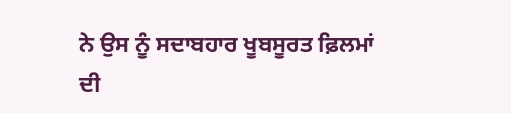ਨੇ ਉਸ ਨੂੰ ਸਦਾਬਹਾਰ ਖੂਬਸੂਰਤ ਫ਼ਿਲਮਾਂ ਦੀ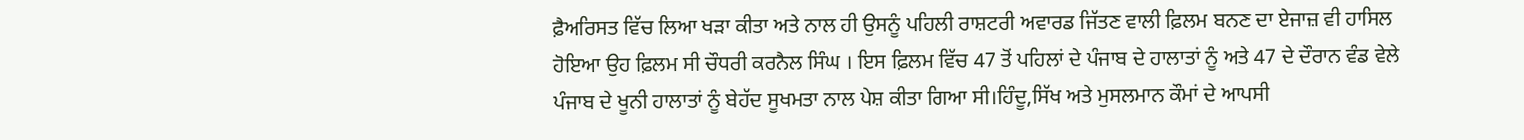ਫ਼ੈਅਰਿਸਤ ਵਿੱਚ ਲਿਆ ਖੜਾ ਕੀਤਾ ਅਤੇ ਨਾਲ ਹੀ ਉਸਨੂੰ ਪਹਿਲੀ ਰਾਸ਼ਟਰੀ ਅਵਾਰਡ ਜਿੱਤਣ ਵਾਲੀ ਫ਼ਿਲਮ ਬਨਣ ਦਾ ਏਜਾਜ਼ ਵੀ ਹਾਸਿਲ
ਹੋਇਆ ਉਹ ਫ਼ਿਲਮ ਸੀ ਚੌਧਰੀ ਕਰਨੈਲ ਸਿੰਘ । ਇਸ ਫ਼ਿਲਮ ਵਿੱਚ 47 ਤੋਂ ਪਹਿਲਾਂ ਦੇ ਪੰਜਾਬ ਦੇ ਹਾਲਾਤਾਂ ਨੂੰ ਅਤੇ 47 ਦੇ ਦੌਰਾਨ ਵੰਡ ਵੇਲੇ
ਪੰਜਾਬ ਦੇ ਖੂਨੀ ਹਾਲਾਤਾਂ ਨੂੰ ਬੇਹੱਦ ਸੂਖਮਤਾ ਨਾਲ ਪੇਸ਼ ਕੀਤਾ ਗਿਆ ਸੀ।ਹਿੰਦੂ,ਸਿੱਖ ਅਤੇ ਮੁਸਲਮਾਨ ਕੌਮਾਂ ਦੇ ਆਪਸੀ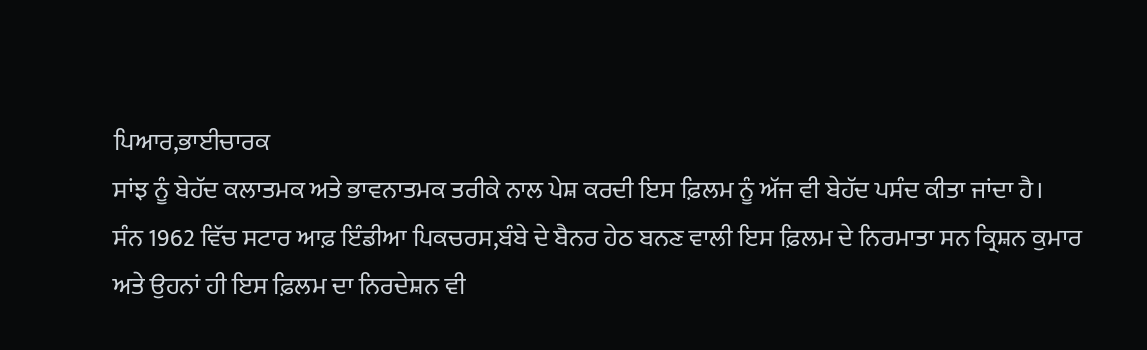ਪਿਆਰ,ਭਾਈਚਾਰਕ
ਸਾਂਝ ਨੂੰ ਬੇਹੱਦ ਕਲਾਤਮਕ ਅਤੇ ਭਾਵਨਾਤਮਕ ਤਰੀਕੇ ਨਾਲ ਪੇਸ਼ ਕਰਦੀ ਇਸ ਫ਼ਿਲਮ ਨੂੰ ਅੱਜ ਵੀ ਬੇਹੱਦ ਪਸੰਦ ਕੀਤਾ ਜਾਂਦਾ ਹੈ।
ਸੰਨ 1962 ਵਿੱਚ ਸਟਾਰ ਆਫ਼ ਇੰਡੀਆ ਪਿਕਚਰਸ,ਬੰਬੇ ਦੇ ਬੈਨਰ ਹੇਠ ਬਨਣ ਵਾਲੀ ਇਸ ਫ਼ਿਲਮ ਦੇ ਨਿਰਮਾਤਾ ਸਨ ਕ੍ਰਿਸ਼ਨ ਕੁਮਾਰ
ਅਤੇ ਉਹਨਾਂ ਹੀ ਇਸ ਫ਼ਿਲਮ ਦਾ ਨਿਰਦੇਸ਼ਨ ਵੀ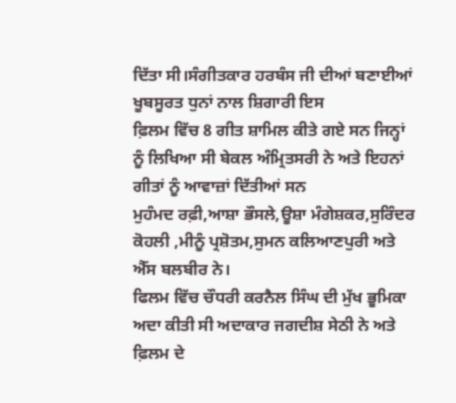ਦਿੱਤਾ ਸੀ।ਸੰਗੀਤਕਾਰ ਹਰਬੰਸ ਜੀ ਦੀਆਂ ਬਣਾਈਆਂ ਖੂਬਸੂਰਤ ਧੁਨਾਂ ਨਾਲ ਸ਼ਿਗਾਰੀ ਇਸ
ਫ਼ਿਲਮ ਵਿੱਚ 8 ਗੀਤ ਸ਼ਾਮਿਲ ਕੀਤੇ ਗਏ ਸਨ ਜਿਨ੍ਹਾਂ ਨੂੰ ਲਿਖਿਆ ਸੀ ਬੇਕਲ ਅੰਮ੍ਰਿਤਸਰੀ ਨੇ ਅਤੇ ਇਹਨਾਂ ਗੀਤਾਂ ਨੂੰ ਆਵਾਜ਼ਾਂ ਦਿੱਤੀਆਂ ਸਨ
ਮੁਹੰਮਦ ਰਫ਼ੀ,ਆਸ਼ਾ ਭੌਸਲੇ,ਊਸ਼ਾ ਮੰਗੇਸ਼ਕਰ,ਸੁਰਿੰਦਰ ਕੋਹਲੀ ,ਮੀਨੂੰ ਪ੍ਰਸ਼ੋਤਮ,ਸੁਮਨ ਕਲਿਆਣਪੁਰੀ ਅਤੇ ਐੱਸ ਬਲਬੀਰ ਨੇ।
ਫਿਲਮ ਵਿੱਚ ਚੌਧਰੀ ਕਰਨੈਲ ਸਿੰਘ ਦੀ ਮੁੱਖ ਭੂਮਿਕਾ ਅਦਾ ਕੀਤੀ ਸੀ ਅਦਾਕਾਰ ਜਗਦੀਸ਼ ਸੇਠੀ ਨੇ ਅਤੇ ਫ਼ਿਲਮ ਦੇ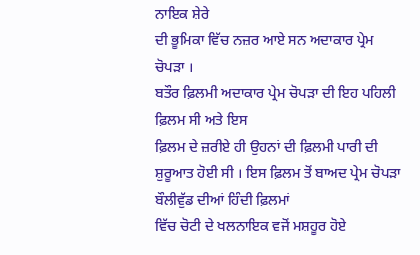ਨਾਇਕ ਸ਼ੇਰੇ
ਦੀ ਭੂਮਿਕਾ ਵਿੱਚ ਨਜ਼ਰ ਆਏ ਸਨ ਅਦਾਕਾਰ ਪ੍ਰੇਮ ਚੋਪੜਾ ।
ਬਤੌਰ ਫ਼ਿਲਮੀ ਅਦਾਕਾਰ ਪ੍ਰੇਮ ਚੋਪੜਾ ਦੀ ਇਹ ਪਹਿਲੀ ਫ਼ਿਲਮ ਸੀ ਅਤੇ ਇਸ
ਫ਼ਿਲਮ ਦੇ ਜ਼ਰੀਏ ਹੀ ਉਹਨਾਂ ਦੀ ਫ਼ਿਲਮੀ ਪਾਰੀ ਦੀ ਸ਼ੁਰੂਆਤ ਹੋਈ ਸੀ । ਇਸ ਫ਼ਿਲਮ ਤੋਂ ਬਾਅਦ ਪ੍ਰੇਮ ਚੋਪੜਾ ਬੌਲੀਵੁੱਡ ਦੀਆਂ ਹਿੰਦੀ ਫ਼ਿਲਮਾਂ
ਵਿੱਚ ਚੋਟੀ ਦੇ ਖਲਨਾਇਕ ਵਜੋਂ ਮਸ਼ਹੂਰ ਹੋਏ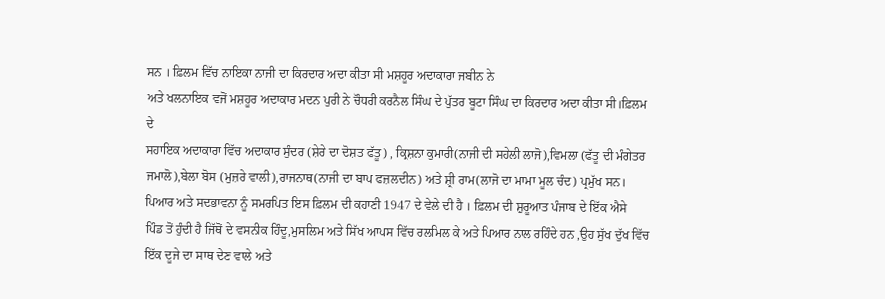ਸਨ । ਫ਼ਿਲਮ ਵਿੱਚ ਨਾਇਕਾ ਨਾਜੀ ਦਾ ਕਿਰਦਾਰ ਅਦਾ ਕੀਤਾ ਸੀ ਮਸ਼ਹੂਰ ਅਦਾਕਾਰਾ ਜਬੀਨ ਨੇ
ਅਤੇ ਖਲਨਾਇਕ ਵਜੋਂ ਮਸ਼ਹੂਰ ਅਦਾਕਾਰ ਮਦਨ ਪੁਰੀ ਨੇ ਚੌਧਰੀ ਕਰਨੈਲ ਸਿੰਘ ਦੇ ਪੁੱਤਰ ਬੂਟਾ ਸਿੰਘ ਦਾ ਕਿਰਦਾਰ ਅਦਾ ਕੀਤਾ ਸੀ।ਫ਼ਿਲਮ ਦੇ
ਸਹਾਇਕ ਅਦਾਕਾਰਾ ਵਿੱਚ ਅਦਾਕਾਰ ਸੁੰਦਰ (ਸ਼ੇਰੇ ਦਾ ਦੋਸ਼ਤ ਫੱਤੂ) , ਕ੍ਰਿਸ਼ਨਾ ਕੁਮਾਰੀ(ਨਾਜੀ ਦੀ ਸਹੇਲੀ ਲਾਜੋ),ਵਿਮਲਾ (ਫੱਤੂ ਦੀ ਮੰਗੇਤਰ
ਜਮਾਲੋ),ਬੇਲਾ ਬੋਸ (ਮੁਜ਼ਰੇ ਵਾਲੀ),ਰਾਜਨਾਥ(ਨਾਜੀ ਦਾ ਬਾਪ ਫਜ਼ਲਦੀਨ) ਅਤੇ ਸ਼੍ਰੀ ਰਾਮ(ਲਾਜੋ ਦਾ ਮਾਮਾ ਮੂਲ ਚੰਦ) ਪ੍ਰਮੁੱਖ ਸਨ।
ਪਿਆਰ ਅਤੇ ਸਦਭਾਵਨਾ ਨੂੰ ਸਮਰਪਿਤ ਇਸ ਫ਼ਿਲਮ ਦੀ ਕਹਾਣੀ 1947 ਦੇ ਵੇਲੇ ਦੀ ਹੈ । ਫ਼ਿਲਮ ਦੀ ਸ਼ੁਰੂਆਤ ਪੰਜਾਬ ਦੇ ਇੱਕ ਐਸੇ
ਪਿੰਡ ਤੋਂ ਹੁੰਦੀ ਹੈ ਜਿੱਥੋਂ ਦੇ ਵਸਨੀਕ ਹਿੰਦੂ,ਮੁਸਲਿਮ ਅਤੇ ਸਿੱਖ ਆਪਸ ਵਿੱਚ ਰਲਮਿਲ ਕੇ ਅਤੇ ਪਿਆਰ ਨਾਲ ਰਹਿੰਦੇ ਹਨ ,ਉਹ ਸੁੱਖ ਦੁੱਖ ਵਿੱਚ
ਇੱਕ ਦੂਜੇ ਦਾ ਸਾਥ ਦੇਣ ਵਾਲੇ ਅਤੇ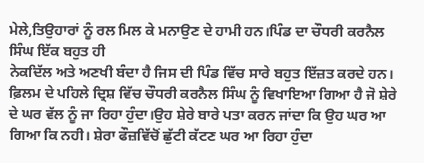ਮੇਲੇ,ਤਿਉਹਾਰਾਂ ਨੂੰ ਰਲ ਮਿਲ ਕੇ ਮਨਾਉਣ ਦੇ ਹਾਮੀ ਹਨ।ਪਿੰਡ ਦਾ ਚੌਧਰੀ ਕਰਨੈਲ ਸਿੰਘ ਇੱਕ ਬਹੁਤ ਹੀ
ਨੇਕਦਿੱਲ ਅਤੇ ਅਣਖੀ ਬੰਦਾ ਹੈ ਜਿਸ ਦੀ ਪਿੰਡ ਵਿੱਚ ਸਾਰੇ ਬਹੁਤ ਇੱਜ਼ਤ ਕਰਦੇ ਹਨ। ਫ਼ਿਲਮ ਦੇ ਪਹਿਲੇ ਦ੍ਰਿਸ਼ ਵਿੱਚ ਚੌਧਰੀ ਕਰਨੈਲ ਸਿੰਘ ਨੂੰ ਵਿਖਾਇਆ ਗਿਆ ਹੈ ਜੋ ਸ਼ੇਰੇ ਦੇ ਘਰ ਵੱਲ ਨੂੰ ਜਾ ਰਿਹਾ ਹੁੰਦਾ।ਉਹ ਸ਼ੇਰੇ ਬਾਰੇ ਪਤਾ ਕਰਨ ਜਾਂਦਾ ਕਿ ਉਹ ਘਰ ਆ ਗਿਆ ਕਿ ਨਹੀ। ਸ਼ੇਰਾ ਫੌਜ਼ਵਿੱਚੋਂ ਛੁੱਟੀ ਕੱਟਣ ਘਰ ਆ ਰਿਹਾ ਹੁੰਦਾ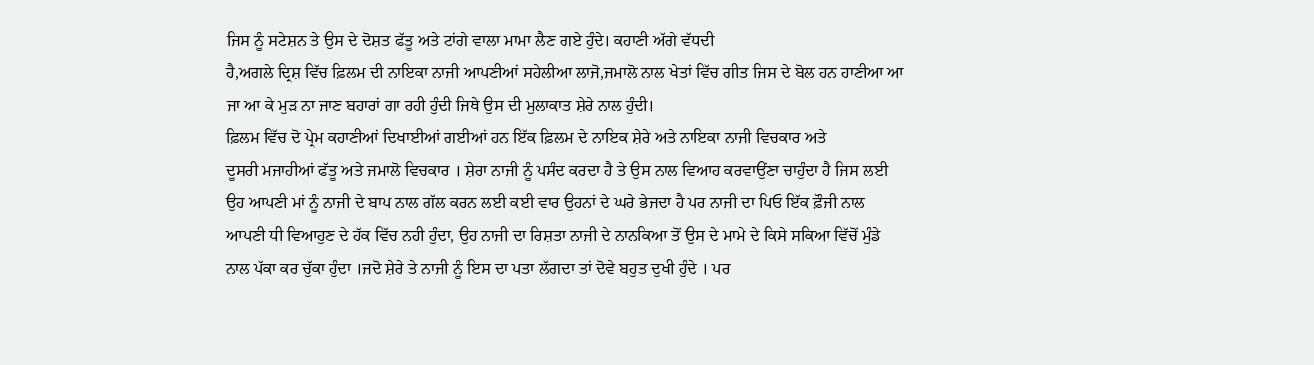ਜਿਸ ਨੂੰ ਸਟੇਸ਼ਨ ਤੇ ਉਸ ਦੇ ਦੋਸ਼ਤ ਫੱਤੂ ਅਤੇ ਟਾਂਗੇ ਵਾਲਾ ਮਾਮਾ ਲੈਣ ਗਏ ਹੁੰਦੇ। ਕਹਾਣੀ ਅੱਗੇ ਵੱਧਦੀ
ਹੈ,ਅਗਲੇ ਦ੍ਰਿਸ਼ ਵਿੱਚ ਫ਼ਿਲਮ ਦੀ ਨਾਇਕਾ ਨਾਜੀ ਆਪਣੀਆਂ ਸਹੇਲੀਆ ਲਾਜੋ,ਜਮਾਲੋ ਨਾਲ ਖੇਤਾਂ ਵਿੱਚ ਗੀਤ ਜਿਸ ਦੇ ਬੋਲ ਹਨ ਹਾਣੀਆ ਆ
ਜਾ ਆ ਕੇ ਮੁੜ ਨਾ ਜਾਣ ਬਹਾਰਾਂ ਗਾ ਰਹੀ ਹੁੰਦੀ ਜਿਥੇ ਉਸ ਦੀ ਮੁਲਾਕਾਤ ਸ਼ੇਰੇ ਨਾਲ ਹੁੰਦੀ।
ਫ਼ਿਲਮ ਵਿੱਚ ਦੋ ਪ੍ਰੇਮ ਕਹਾਣੀਆਂ ਦਿਖਾਈਆਂ ਗਈਆਂ ਹਨ ਇੱਕ ਫ਼ਿਲਮ ਦੇ ਨਾਇਕ ਸ਼ੇਰੇ ਅਤੇ ਨਾਇਕਾ ਨਾਜੀ ਵਿਚਕਾਰ ਅਤੇ
ਦੂਸਰੀ ਮਜਾਹੀਆਂ ਫੱਤੂ ਅਤੇ ਜਮਾਲੋ ਵਿਚਕਾਰ । ਸ਼ੇਰਾ ਨਾਜੀ ਨੂੰ ਪਸੰਦ ਕਰਦਾ ਹੈ ਤੇ ਉਸ ਨਾਲ ਵਿਆਹ ਕਰਵਾਉਂਣਾ ਚਾਹੁੰਦਾ ਹੈ ਜਿਸ ਲਈ
ਉਹ ਆਪਣੀ ਮਾਂ ਨੂੰ ਨਾਜੀ ਦੇ ਬਾਪ ਨਾਲ ਗੱਲ ਕਰਨ ਲਈ ਕਈ ਵਾਰ ਉਹਨਾਂ ਦੇ ਘਰੇ ਭੇਜਦਾ ਹੈ ਪਰ ਨਾਜੀ ਦਾ ਪਿਓ ਇੱਕ ਫ਼ੌਜੀ ਨਾਲ
ਆਪਣੀ ਧੀ ਵਿਆਹੁਣ ਦੇ ਹੱਕ ਵਿੱਚ ਨਹੀ ਹੁੰਦਾ, ਉਹ ਨਾਜੀ ਦਾ ਰਿਸ਼ਤਾ ਨਾਜੀ ਦੇ ਨਾਨਕਿਆ ਤੋਂ ਉਸ ਦੇ ਮਾਮੇ ਦੇ ਕਿਸੇ ਸਕਿਆ ਵਿੱਚੋਂ ਮੁੰਡੇ
ਨਾਲ ਪੱਕਾ ਕਰ ਚੁੱਕਾ ਹੁੰਦਾ ।ਜਦੋ ਸ਼ੇਰੇ ਤੇ ਨਾਜੀ ਨੂੰ ਇਸ ਦਾ ਪਤਾ ਲੱਗਦਾ ਤਾਂ ਦੋਵੇ ਬਹੁਤ ਦੁਖੀ ਹੁੰਦੇ । ਪਰ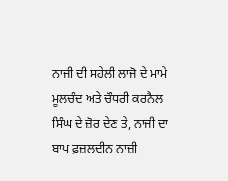ਨਾਜੀ ਦੀ ਸਹੇਲੀ ਲਾਜੋ ਦੇ ਮਾਮੇ
ਮੂਲਚੰਦ ਅਤੇ ਚੌਧਰੀ ਕਰਨੈਲ ਸਿੰਘ ਦੇ ਜ਼ੋਰ ਦੇਣ ਤੇ, ਨਾਜੀ ਦਾ ਬਾਪ ਫ਼ਜ਼ਲਦੀਨ ਨਾਜ਼ੀ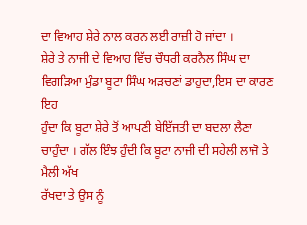ਦਾ ਵਿਆਹ ਸ਼ੇਰੇ ਨਾਲ ਕਰਨ ਲਈ ਰਾਜ਼ੀ ਹੋ ਜਾਂਦਾ ।
ਸ਼ੇਰੇ ਤੇ ਨਾਜੀ ਦੇ ਵਿਆਹ ਵਿੱਚ ਚੌਧਰੀ ਕਰਨੈਲ ਸਿੰਘ ਦਾ ਵਿਗੜਿਆ ਮੁੰਡਾ ਬੂਟਾ ਸਿੰਘ ਅੜਚਣਾਂ ਡਾਹੁਦਾ,ਇਸ ਦਾ ਕਾਰਣ ਇਹ
ਹੁੰਦਾ ਕਿ ਬੂਟਾ ਸ਼ੇਰੇ ਤੋਂ ਆਪਣੀ ਬੇਇੱਜਤੀ ਦਾ ਬਦਲਾ ਲੈਣਾ ਚਾਹੁੰਦਾ । ਗੱਲ ਇੰਝ ਹੁੰਦੀ ਕਿ ਬੂਟਾ ਨਾਜੀ ਦੀ ਸਹੇਲੀ ਲਾਜੋ ਤੇ ਮੈਲੀ ਅੱਖ
ਰੱਖਦਾ ਤੇ ਉਸ ਨੂੰ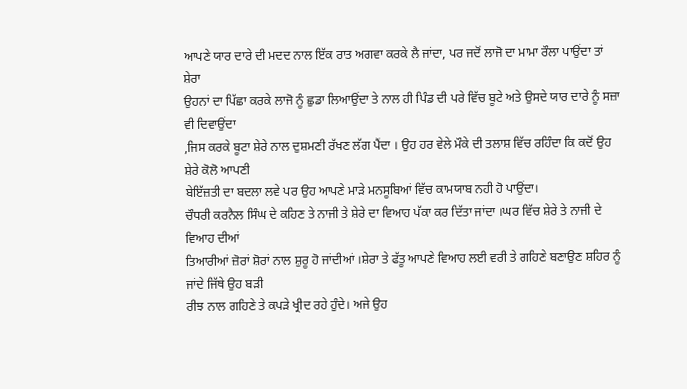ਆਪਣੇ ਯਾਰ ਦਾਰੇ ਦੀ ਮਦਦ ਨਾਲ ਇੱਕ ਰਾਤ ਅਗਵਾ ਕਰਕੇ ਲੈ ਜਾਂਦਾ, ਪਰ ਜਦੋਂ ਲਾਜੋ ਦਾ ਮਾਮਾ ਰੌਲਾ ਪਾਉਂਦਾ ਤਾਂ ਸ਼ੇਰਾ
ਉਹਨਾਂ ਦਾ ਪਿੱਛਾ ਕਰਕੇ ਲਾਜੋ ਨੂੰ ਛੁਡਾ ਲਿਆਉਂਦਾ ਤੇ ਨਾਲ ਹੀ ਪਿੰਡ ਦੀ ਪਰੇ ਵਿੱਚ ਬੂਟੇ ਅਤੇ ਉਸਦੇ ਯਾਰ ਦਾਰੇ ਨੂੰ ਸਜ਼ਾ ਵੀ ਦਿਵਾਉਂਦਾ
,ਜਿਸ ਕਰਕੇ ਬੂਟਾ ਸ਼ੇਰੇ ਨਾਲ ਦੁਸ਼ਮਣੀ ਰੱਖਣ ਲੱਗ ਪੈਂਦਾ । ਉਹ ਹਰ ਵੇਲੇ ਮੌਕੇ ਦੀ ਤਲਾਸ਼ ਵਿੱਚ ਰਹਿੰਦਾ ਕਿ ਕਦੋਂ ਉਹ ਸ਼ੇਰੇ ਕੋਲੋ ਆਪਣੀ
ਬੇਇੱਜ਼ਤੀ ਦਾ ਬਦਲਾ ਲਵੇ ਪਰ ਉਹ ਆਪਣੇ ਮਾੜੇ ਮਨਸੂਬਿਆਂ ਵਿੱਚ ਕਾਮਯਾਬ ਨਹੀ ਹੋ ਪਾਉਂਦਾ।
ਚੌਧਰੀ ਕਰਨੈਲ ਸਿੰਘ ਦੇ ਕਹਿਣ ਤੇ ਨਾਜੀ ਤੇ ਸ਼ੇਰੇ ਦਾ ਵਿਆਹ ਪੱਕਾ ਕਰ ਦਿੱਤਾ ਜਾਂਦਾ ।ਘਰ ਵਿੱਚ ਸ਼ੇਰੇ ਤੇ ਨਾਜੀ ਦੇ ਵਿਆਹ ਦੀਆਂ
ਤਿਆਰੀਆਂ ਜ਼ੋਰਾਂ ਸ਼ੋਰਾਂ ਨਾਲ ਸ਼ੁਰੂ ਹੋ ਜਾਂਦੀਆਂ ।ਸ਼ੇਰਾ ਤੇ ਫੱਤੂ ਆਪਣੇ ਵਿਆਹ ਲਈ ਵਰੀ ਤੇ ਗਹਿਣੇ ਬਣਾਉਣ ਸ਼ਹਿਰ ਨੂੰ ਜਾਂਦੇ ਜਿੱਥੇ ਉਹ ਬੜੀ
ਰੀਝ ਨਾਲ ਗਹਿਣੇ ਤੇ ਕਪੜੇ ਖ੍ਰੀਦ ਰਹੇ ਹੁੰਦੇ। ਅਜੇ ਉਹ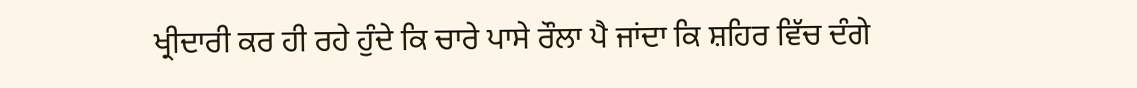ਖ੍ਰੀਦਾਰੀ ਕਰ ਹੀ ਰਹੇ ਹੁੰਦੇ ਕਿ ਚਾਰੇ ਪਾਸੇ ਰੌਲਾ ਪੈ ਜਾਂਦਾ ਕਿ ਸ਼ਹਿਰ ਵਿੱਚ ਦੰਗੇ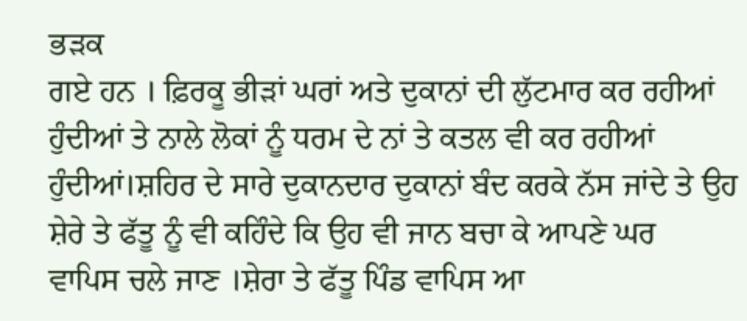ਭੜਕ
ਗਏ ਹਨ । ਫ਼ਿਰਕੂ ਭੀੜਾਂ ਘਰਾਂ ਅਤੇ ਦੁਕਾਨਾਂ ਦੀ ਲੁੱਟਮਾਰ ਕਰ ਰਹੀਆਂ ਹੁੰਦੀਆਂ ਤੇ ਨਾਲੇ ਲੋਕਾਂ ਨੂੰ ਧਰਮ ਦੇ ਨਾਂ ਤੇ ਕਤਲ ਵੀ ਕਰ ਰਹੀਆਂ
ਹੁੰਦੀਆਂ।ਸ਼ਹਿਰ ਦੇ ਸਾਰੇ ਦੁਕਾਨਦਾਰ ਦੁਕਾਨਾਂ ਬੰਦ ਕਰਕੇ ਨੱਸ ਜਾਂਦੇ ਤੇ ਉਹ ਸ਼ੇਰੇ ਤੇ ਫੱਤੂ ਨੂੰ ਵੀ ਕਹਿੰਦੇ ਕਿ ਉਹ ਵੀ ਜਾਨ ਬਚਾ ਕੇ ਆਪਣੇ ਘਰ
ਵਾਪਿਸ ਚਲੇ ਜਾਣ ।ਸ਼ੇਰਾ ਤੇ ਫੱਤੂ ਪਿੰਡ ਵਾਪਿਸ ਆ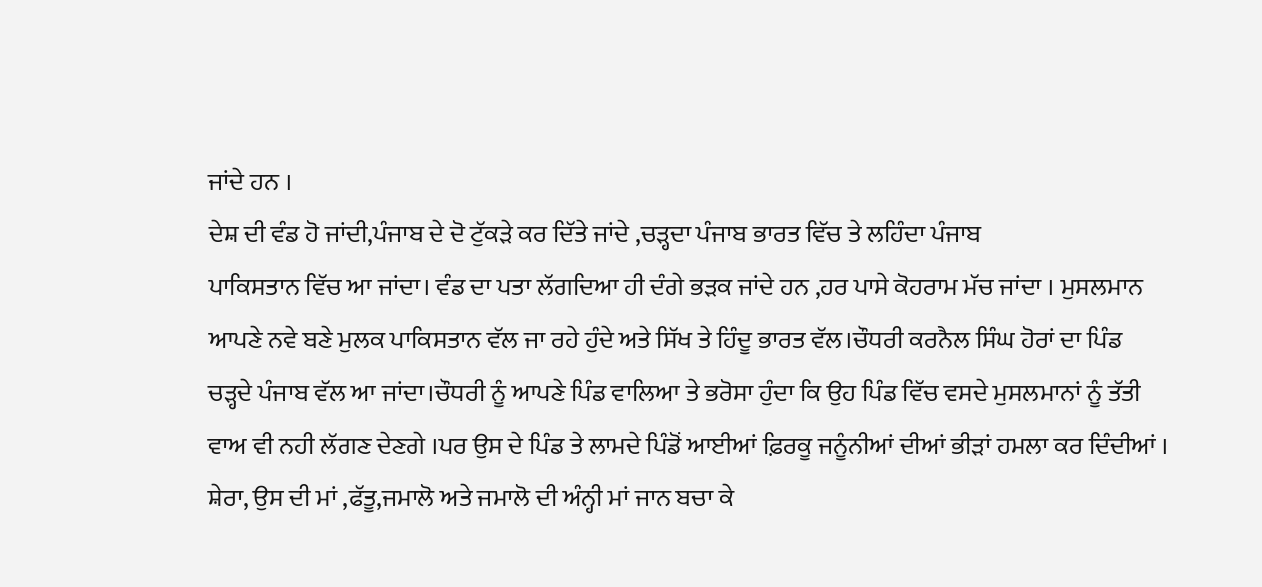ਜਾਂਦੇ ਹਨ ।
ਦੇਸ਼ ਦੀ ਵੰਡ ਹੋ ਜਾਂਦੀ,ਪੰਜਾਬ ਦੇ ਦੋ ਟੁੱਕੜੇ ਕਰ ਦਿੱਤੇ ਜਾਂਦੇ ,ਚੜ੍ਹਦਾ ਪੰਜਾਬ ਭਾਰਤ ਵਿੱਚ ਤੇ ਲਹਿੰਦਾ ਪੰਜਾਬ
ਪਾਕਿਸਤਾਨ ਵਿੱਚ ਆ ਜਾਂਦਾ। ਵੰਡ ਦਾ ਪਤਾ ਲੱਗਦਿਆ ਹੀ ਦੰਗੇ ਭੜਕ ਜਾਂਦੇ ਹਨ ,ਹਰ ਪਾਸੇ ਕੋਹਰਾਮ ਮੱਚ ਜਾਂਦਾ । ਮੁਸਲਮਾਨ
ਆਪਣੇ ਨਵੇ ਬਣੇ ਮੁਲਕ ਪਾਕਿਸਤਾਨ ਵੱਲ ਜਾ ਰਹੇ ਹੁੰਦੇ ਅਤੇ ਸਿੱਖ ਤੇ ਹਿੰਦੂ ਭਾਰਤ ਵੱਲ।ਚੌਧਰੀ ਕਰਨੈਲ ਸਿੰਘ ਹੋਰਾਂ ਦਾ ਪਿੰਡ
ਚੜ੍ਹਦੇ ਪੰਜਾਬ ਵੱਲ ਆ ਜਾਂਦਾ।ਚੌਧਰੀ ਨੂੰ ਆਪਣੇ ਪਿੰਡ ਵਾਲਿਆ ਤੇ ਭਰੋਸਾ ਹੁੰਦਾ ਕਿ ਉਹ ਪਿੰਡ ਵਿੱਚ ਵਸਦੇ ਮੁਸਲਮਾਨਾਂ ਨੂੰ ਤੱਤੀ
ਵਾਅ ਵੀ ਨਹੀ ਲੱਗਣ ਦੇਣਗੇ ।ਪਰ ਉਸ ਦੇ ਪਿੰਡ ਤੇ ਲਾਮਦੇ ਪਿੰਡੋਂ ਆਈਆਂ ਫ਼ਿਰਕੂ ਜਨੂੰਨੀਆਂ ਦੀਆਂ ਭੀੜਾਂ ਹਮਲਾ ਕਰ ਦਿੰਦੀਆਂ ।
ਸ਼ੇਰਾ, ਉਸ ਦੀ ਮਾਂ ,ਫੱਤੂ,ਜਮਾਲੋ ਅਤੇ ਜਮਾਲੋ ਦੀ ਅੰਨ੍ਹੀ ਮਾਂ ਜਾਨ ਬਚਾ ਕੇ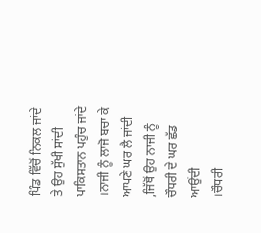ਪਿੰਡ ਵਿੱਚੋਂ ਨਿਕਲ ਜਾਂਦੇ ਤੇ ਉਹ ਸੁੱਖੀ ਸਾਂਦੀ
ਪਾਕਿਸਤਾਨ ਪਹੁੰਚ ਜਾਂਦੇ ।ਨਾਜੀ ਨੂੰ ਲਾਜੋ ਬਚਾ ਕੇ ਆਪਣੇ ਘਰ ਲੈ ਜਾਂਦੀ ,ਜਿੱਥੋਂ ਉਹ ਨਾਜੀ ਨੂੰ ਚੌਧਰੀ ਦੇ ਘਰ ਛੱਡ ਆਉਂਦੀ
।ਚੌਧਰੀ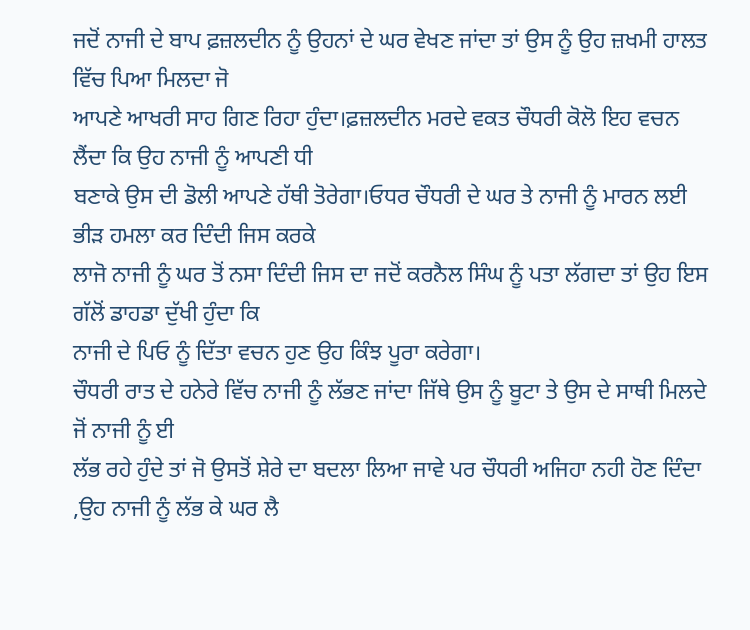ਜਦੋਂ ਨਾਜੀ ਦੇ ਬਾਪ ਫ਼ਜ਼ਲਦੀਨ ਨੂੰ ਉਹਨਾਂ ਦੇ ਘਰ ਵੇਖਣ ਜਾਂਦਾ ਤਾਂ ਉਸ ਨੂੰ ਉਹ ਜ਼ਖਮੀ ਹਾਲਤ ਵਿੱਚ ਪਿਆ ਮਿਲਦਾ ਜੋ
ਆਪਣੇ ਆਖਰੀ ਸਾਹ ਗਿਣ ਰਿਹਾ ਹੁੰਦਾ।ਫ਼ਜ਼ਲਦੀਨ ਮਰਦੇ ਵਕਤ ਚੌਧਰੀ ਕੋਲੋ ਇਹ ਵਚਨ ਲੈਂਦਾ ਕਿ ਉਹ ਨਾਜੀ ਨੂੰ ਆਪਣੀ ਧੀ
ਬਣਾਕੇ ਉਸ ਦੀ ਡੋਲੀ ਆਪਣੇ ਹੱਥੀ ਤੋਰੇਗਾ।ਓਧਰ ਚੌਧਰੀ ਦੇ ਘਰ ਤੇ ਨਾਜੀ ਨੂੰ ਮਾਰਨ ਲਈ ਭੀੜ ਹਮਲਾ ਕਰ ਦਿੰਦੀ ਜਿਸ ਕਰਕੇ
ਲਾਜੋ ਨਾਜੀ ਨੂੰ ਘਰ ਤੋਂ ਨਸਾ ਦਿੰਦੀ ਜਿਸ ਦਾ ਜਦੋਂ ਕਰਨੈਲ ਸਿੰਘ ਨੂੰ ਪਤਾ ਲੱਗਦਾ ਤਾਂ ਉਹ ਇਸ ਗੱਲੋਂ ਡਾਹਡਾ ਦੁੱਖੀ ਹੁੰਦਾ ਕਿ
ਨਾਜੀ ਦੇ ਪਿਓ ਨੂੰ ਦਿੱਤਾ ਵਚਨ ਹੁਣ ਉਹ ਕਿੰਝ ਪੂਰਾ ਕਰੇਗਾ।
ਚੌਧਰੀ ਰਾਤ ਦੇ ਹਨੇਰੇ ਵਿੱਚ ਨਾਜੀ ਨੂੰ ਲੱਭਣ ਜਾਂਦਾ ਜਿੱਥੇ ਉਸ ਨੂੰ ਬੂਟਾ ਤੇ ਉਸ ਦੇ ਸਾਥੀ ਮਿਲਦੇ ਜੋਂ ਨਾਜੀ ਨੂੰ ਈ
ਲੱਭ ਰਹੇ ਹੁੰਦੇ ਤਾਂ ਜੋ ਉਸਤੋਂ ਸ਼ੇਰੇ ਦਾ ਬਦਲਾ ਲਿਆ ਜਾਵੇ ਪਰ ਚੌਧਰੀ ਅਜਿਹਾ ਨਹੀ ਹੋਣ ਦਿੰਦਾ ,ਉਹ ਨਾਜੀ ਨੂੰ ਲੱਭ ਕੇ ਘਰ ਲੈ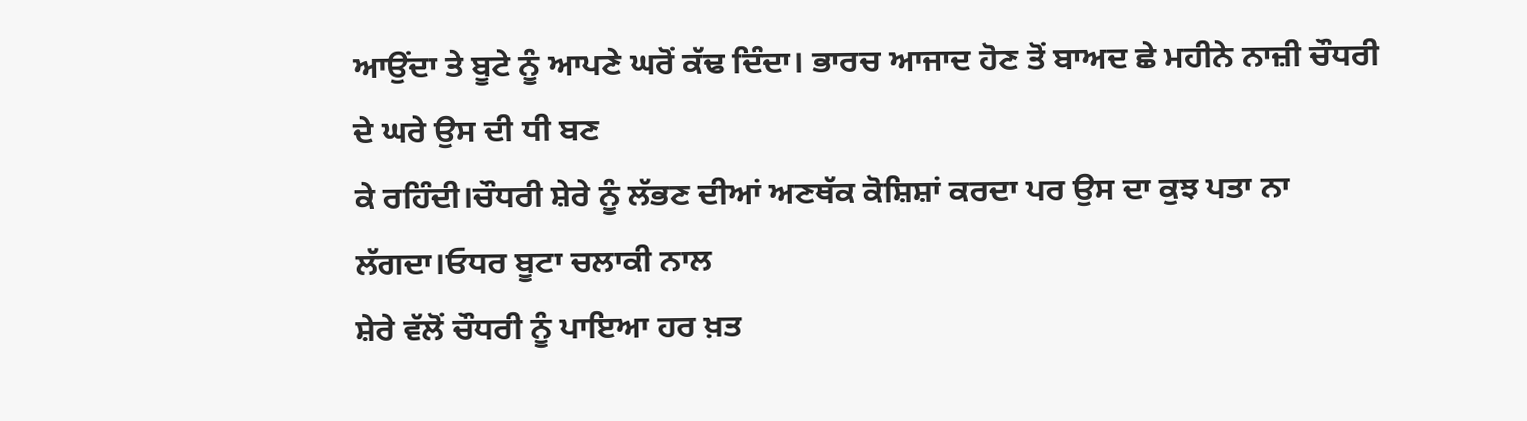ਆਉਂਦਾ ਤੇ ਬੂਟੇ ਨੂੰ ਆਪਣੇ ਘਰੋਂ ਕੱਢ ਦਿੰਦਾ। ਭਾਰਚ ਆਜਾਦ ਹੋਣ ਤੋਂ ਬਾਅਦ ਛੇ ਮਹੀਨੇ ਨਾਜ਼ੀ ਚੌਧਰੀ ਦੇ ਘਰੇ ਉਸ ਦੀ ਧੀ ਬਣ
ਕੇ ਰਹਿੰਦੀ।ਚੌਧਰੀ ਸ਼ੇਰੇ ਨੂੰ ਲੱਭਣ ਦੀਆਂ ਅਣਥੱਕ ਕੋਸ਼ਿਸ਼ਾਂ ਕਰਦਾ ਪਰ ਉਸ ਦਾ ਕੁਝ ਪਤਾ ਨਾ ਲੱਗਦਾ।ਓਧਰ ਬੂਟਾ ਚਲਾਕੀ ਨਾਲ
ਸ਼ੇਰੇ ਵੱਲੋਂ ਚੌਧਰੀ ਨੂੰ ਪਾਇਆ ਹਰ ਖ਼ਤ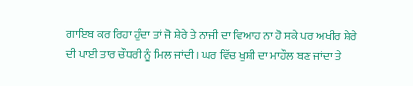ਗਾਇਬ ਕਰ ਰਿਹਾ ਹੁੰਦਾ ਤਾਂ ਜੋ ਸ਼ੇਰੇ ਤੇ ਨਾਜੀ ਦਾ ਵਿਆਹ ਨਾ ਹੋ ਸਕੇ ਪਰ ਅਖੀਰ ਸ਼ੇਰੇ
ਦੀ ਪਾਈ ਤਾਰ ਚੌਧਰੀ ਨੂੰ ਮਿਲ ਜਾਂਦੀ। ਘਰ ਵਿੱਚ ਖੁਸ਼ੀ ਦਾ ਮਾਹੌਲ ਬਣ ਜਾਂਦਾ ਤੇ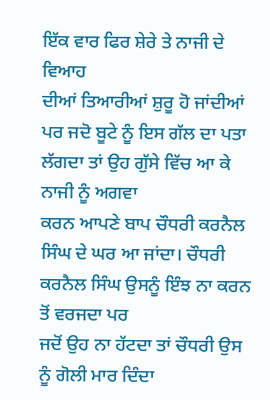ਇੱਕ ਵਾਰ ਫਿਰ ਸ਼ੇਰੇ ਤੇ ਨਾਜੀ ਦੇ ਵਿਆਹ
ਦੀਆਂ ਤਿਆਰੀਆਂ ਸ਼ੁਰੂ ਹੋ ਜਾਂਦੀਆਂ ਪਰ ਜਦੋ ਬੂਟੇ ਨੂੰ ਇਸ ਗੱਲ ਦਾ ਪਤਾ ਲੱਗਦਾ ਤਾਂ ਉਹ ਗੁੱਸੇ ਵਿੱਚ ਆ ਕੇ ਨਾਜੀ ਨੂੰ ਅਗਵਾ
ਕਰਨ ਆਪਣੇ ਬਾਪ ਚੌਧਰੀ ਕਰਨੈਲ ਸਿੰਘ ਦੇ ਘਰ ਆ ਜਾਂਦਾ। ਚੌਧਰੀ ਕਰਨੈਲ ਸਿੰਘ ਉਸਨੂੰ ਇੰਝ ਨਾ ਕਰਨ ਤੋਂ ਵਰਜਦਾ ਪਰ
ਜਦੋਂ ਉਹ ਨਾ ਹੱਟਦਾ ਤਾਂ ਚੌਧਰੀ ਉਸ ਨੂੰ ਗੋਲੀ ਮਾਰ ਦਿੰਦਾ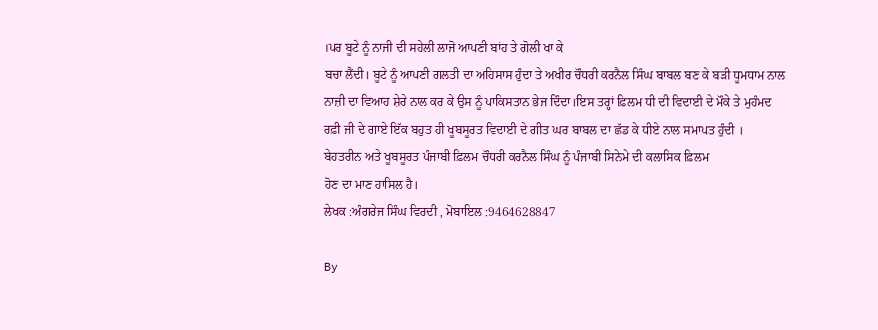।ਪਰ ਬੂਟੇ ਨੂੰ ਨਾਜੀ ਦੀ ਸਹੇਲੀ ਲਾਜੋ ਆਪਣੀ ਬਾਂਹ ਤੇ ਗੋਲੀ ਖਾ ਕੇ
ਬਚਾ ਲੈਂਦੀ। ਬੂਟੇ ਨੂੰ ਆਪਣੀ ਗਲਤੀ ਦਾ ਅਹਿਸਾਸ ਹੁੰਦਾ ਤੇ ਅਖੀਰ ਚੌਧਰੀ ਕਰਨੈਲ ਸਿੰਘ ਬਾਬਲ ਬਣ ਕੇ ਬੜੀ ਧੂਮਧਾਮ ਨਾਲ
ਨਾਜ਼ੀ ਦਾ ਵਿਆਹ ਸ਼ੇਰੇ ਨਾਲ ਕਰ ਕੇ ਉਸ ਨੂੰ ਪਾਕਿਸਤਾਨ ਭੇਜ ਦਿੰਦਾ।ਇਸ ਤਰ੍ਹਾਂ ਫ਼ਿਲਮ ਧੀ ਦੀ ਵਿਦਾਈ ਦੇ ਮੌਕੇ ਤੇ ਮੁਹੰਮਦ
ਰਫ਼ੀ ਜੀ ਦੇ ਗਾਏ ਇੱਕ ਬਹੁਤ ਹੀ ਖੂਬਸੂਰਤ ਵਿਦਾਈ ਦੇ ਗੀਤ ਘਰ ਬਾਬਲ ਦਾ ਛੱਡ ਕੇ ਧੀਏ ਨਾਲ ਸਮਾਪਤ ਹੁੰਦੀ ।
ਬੇਹਤਰੀਨ ਅਤੇ ਖੂਬਸੂਰਤ ਪੰਜਾਬੀ ਫ਼ਿਲਮ ਚੌਧਰੀ ਕਰਨੈਲ ਸਿੰਘ ਨੂੰ ਪੰਜਾਬੀ ਸਿਨੇਮੇ ਦੀ ਕਲਾਸਿਕ ਫ਼ਿਲਮ
ਹੋਣ ਦਾ ਮਾਣ ਹਾਸਿਲ ਹੈ।
ਲੇਖਕ :ਅੰਗਰੇਜ ਸਿੰਘ ਵਿਰਦੀ , ਮੋਬਾਇਲ :9464628847

By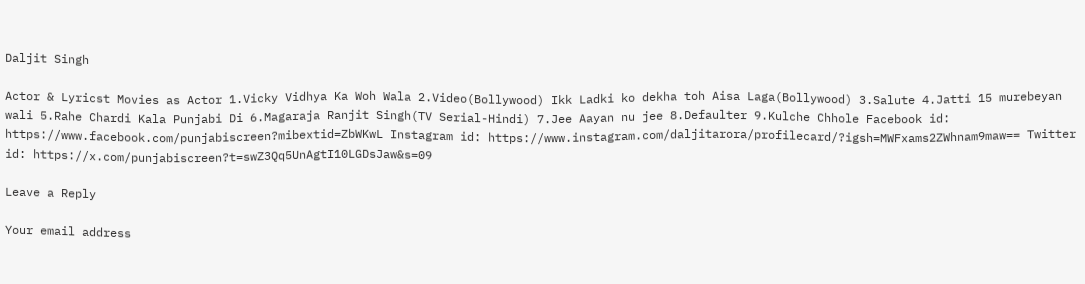Daljit Singh

Actor & Lyricst Movies as Actor 1.Vicky Vidhya Ka Woh Wala 2.Video(Bollywood) Ikk Ladki ko dekha toh Aisa Laga(Bollywood) 3.Salute 4.Jatti 15 murebeyan wali 5.Rahe Chardi Kala Punjabi Di 6.Magaraja Ranjit Singh(TV Serial-Hindi) 7.Jee Aayan nu jee 8.Defaulter 9.Kulche Chhole Facebook id: https://www.facebook.com/punjabiscreen?mibextid=ZbWKwL Instagram id: https://www.instagram.com/daljitarora/profilecard/?igsh=MWFxams2ZWhnam9maw== Twitter id: https://x.com/punjabiscreen?t=swZ3Qq5UnAgtI10LGDsJaw&s=09

Leave a Reply

Your email address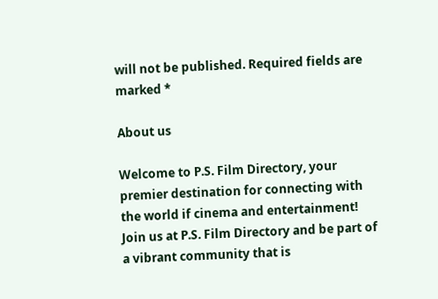will not be published. Required fields are marked *

About us

Welcome to P.S. Film Directory, your premier destination for connecting with the world if cinema and entertainment! Join us at P.S. Film Directory and be part of a vibrant community that is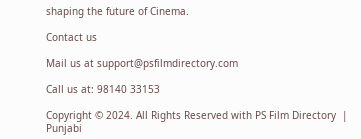shaping the future of Cinema.

Contact us

Mail us at support@psfilmdirectory.com

Call us at: 98140 33153

Copyright © 2024. All Rights Reserved with PS Film Directory  |  Punjabi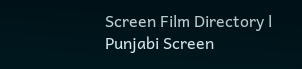Screen Film Directory l Punjabi Screen